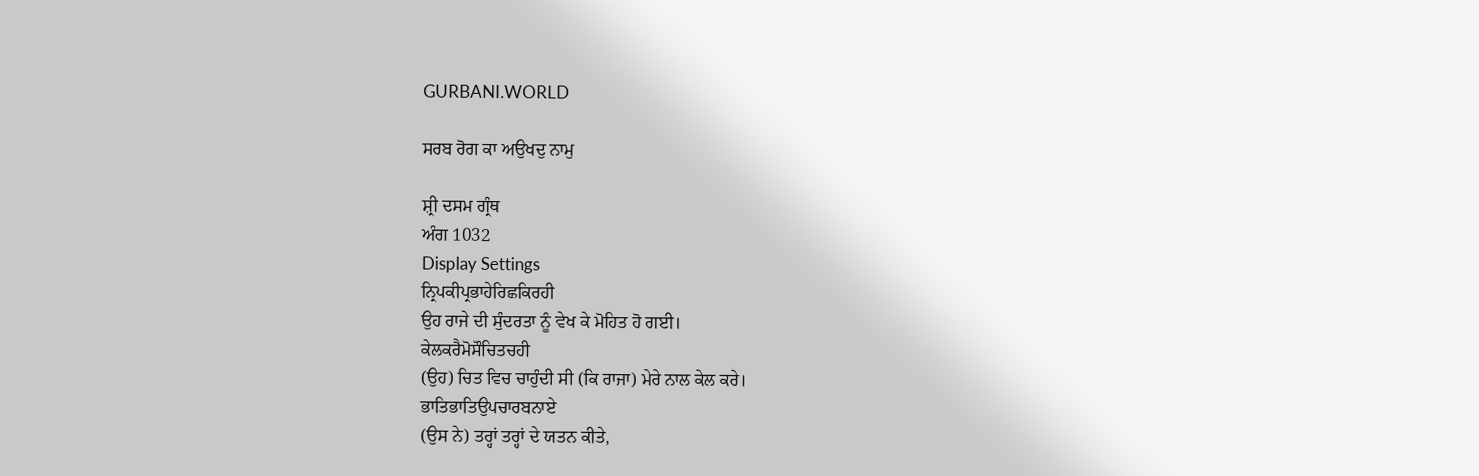GURBANI.WORLD

ਸਰਬ ਰੋਗ ਕਾ ਅਉਖਦੁ ਨਾਮੁ

ਸ਼੍ਰੀ ਦਸਮ ਗ੍ਰੰਥ
ਅੰਗ 1032
Display Settings
ਨ੍ਰਿਪਕੀਪ੍ਰਭਾਹੇਰਿਛਕਿਰਹੀ
ਉਹ ਰਾਜੇ ਦੀ ਸੁੰਦਰਤਾ ਨੂੰ ਵੇਖ ਕੇ ਮੋਹਿਤ ਹੋ ਗਈ।
ਕੇਲਕਰੈਮੋਸੌਚਿਤਚਹੀ
(ਉਹ) ਚਿਤ ਵਿਚ ਚਾਹੁੰਦੀ ਸੀ (ਕਿ ਰਾਜਾ) ਮੇਰੇ ਨਾਲ ਕੇਲ ਕਰੇ।
ਭਾਤਿਭਾਤਿਉਪਚਾਰਬਨਾਏ
(ਉਸ ਨੇ) ਤਰ੍ਹਾਂ ਤਰ੍ਹਾਂ ਦੇ ਯਤਨ ਕੀਤੇ,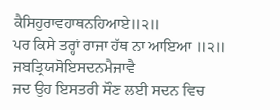ਕੈਸਿਹੁਰਾਵਹਾਥਨਹਿਆਏ॥੨॥
ਪਰ ਕਿਸੇ ਤਰ੍ਹਾਂ ਰਾਜਾ ਹੱਥ ਨਾ ਆਇਆ ॥੨॥
ਜਬਤ੍ਰਿਯਸੋਇਸਦਨਮੈਜਾਵੈ
ਜਦ ਉਹ ਇਸਤਰੀ ਸੌਣ ਲਈ ਸਦਨ ਵਿਚ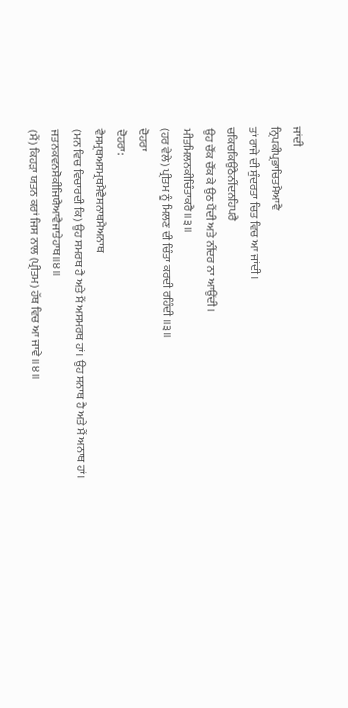ਜਾਂਦੀ
ਨ੍ਰਿਪਕੀਪ੍ਰਭਾਚਿਤਮੈਆਵੈ
ਤਾਂ ਰਾਜੇ ਦੀ ਸੁੰਦਰਤਾ ਚਿਤ ਵਿਚ ਆ ਜਾਂਦੀ।
ਚਕਿਚਕਿਉਠੈਨੀਂਦਨਹਿਪਰੈ
ਉਹ ਚੌਂਕ ਚੌਂਕ ਕੇ ਉਠ ਪੈਂਦੀ ਅਤੇ ਨੀਂਦਰ ਨਾ ਆਉਂਦੀ।
ਮੀਤਮਿਲਨਕੀਚਿੰਤਾਕਰੈ॥੩॥
(ਹਰ ਵੇਲੇ) ਪ੍ਰੀਤਮ ਨੂੰ ਮਿਲਣ ਦੀ ਚਿੰਤਾ ਕਰਦੀ ਰਹਿੰਦੀ ॥੩॥
ਦੋਹਰਾ
ਦੋਹਰਾ:
ਵੈਸਮ੍ਰਥਅਸਮ੍ਰਥਮੈਵੈਸਨਾਥਮੈਅਨਾਥ
(ਮਨ ਵਿਚ ਵਿਚਾਰਦੀ ਕਿ) ਉਹ ਸਮਰਥ ਹੈ ਅਤੇ ਮੈਂ ਅਸਮਰਥ ਹਾਂ। ਉਹ ਸਨਾਥ ਹੈ ਅਤੇ ਮੈਂ ਅਨਾਥ ਹਾਂ।
ਜਤਨਕਵਨਸੋਕੀਜਿਯੈਆਵੈਜਾਤੇਹਾਥ॥੪॥
(ਮੈਂ) ਕਿਹੜਾ ਯਤਨ ਕਰਾਂ ਜਿਸ ਨਾਲ (ਪ੍ਰੀਤਮ) ਹੱਥ ਵਿਚ ਆ ਜਾਵੇ ॥੪॥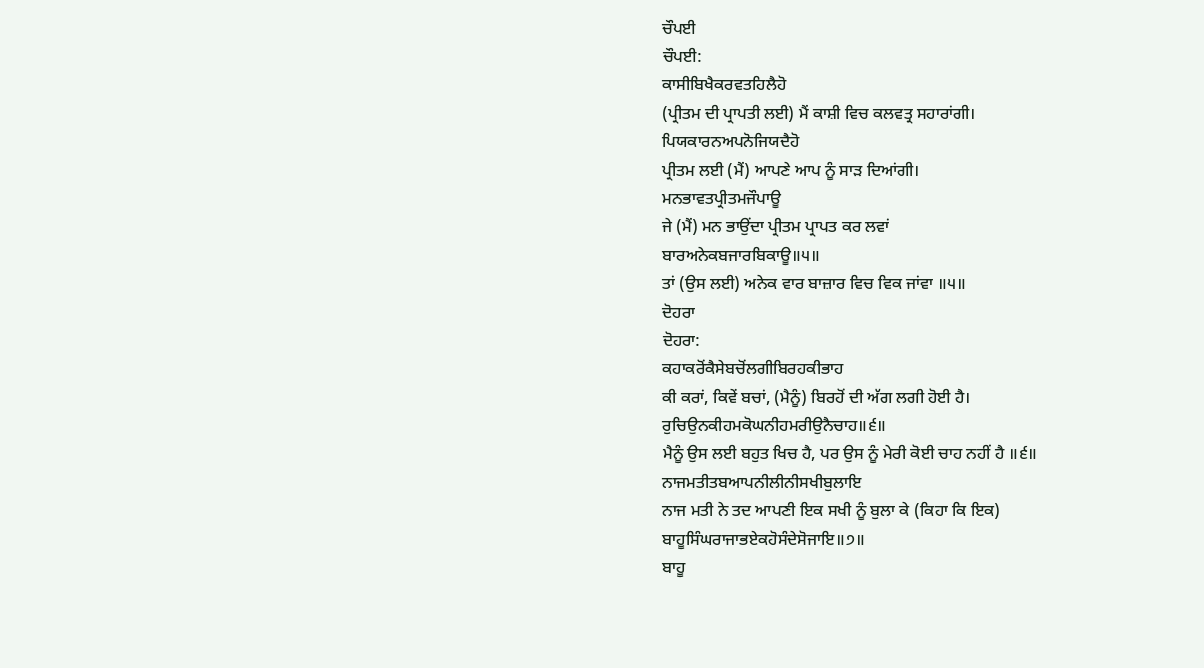ਚੌਪਈ
ਚੌਪਈ:
ਕਾਸੀਬਿਖੈਕਰਵਤਹਿਲੈਹੋ
(ਪ੍ਰੀਤਮ ਦੀ ਪ੍ਰਾਪਤੀ ਲਈ) ਮੈਂ ਕਾਸ਼ੀ ਵਿਚ ਕਲਵਤ੍ਰ ਸਹਾਰਾਂਗੀ।
ਪਿਯਕਾਰਨਅਪਨੋਜਿਯਦੈਹੋ
ਪ੍ਰੀਤਮ ਲਈ (ਮੈਂ) ਆਪਣੇ ਆਪ ਨੂੰ ਸਾੜ ਦਿਆਂਗੀ।
ਮਨਭਾਵਤਪ੍ਰੀਤਮਜੌਪਾਊ
ਜੇ (ਮੈਂ) ਮਨ ਭਾਉਂਦਾ ਪ੍ਰੀਤਮ ਪ੍ਰਾਪਤ ਕਰ ਲਵਾਂ
ਬਾਰਅਨੇਕਬਜਾਰਬਿਕਾਊ॥੫॥
ਤਾਂ (ਉਸ ਲਈ) ਅਨੇਕ ਵਾਰ ਬਾਜ਼ਾਰ ਵਿਚ ਵਿਕ ਜਾਂਵਾ ॥੫॥
ਦੋਹਰਾ
ਦੋਹਰਾ:
ਕਹਾਕਰੋਂਕੈਸੇਬਚੋਂਲਗੀਬਿਰਹਕੀਭਾਹ
ਕੀ ਕਰਾਂ, ਕਿਵੇਂ ਬਚਾਂ, (ਮੈਨੂੰ) ਬਿਰਹੋਂ ਦੀ ਅੱਗ ਲਗੀ ਹੋਈ ਹੈ।
ਰੁਚਿਉਨਕੀਹਮਕੋਘਨੀਹਮਰੀਉਨੈਚਾਹ॥੬॥
ਮੈਨੂੰ ਉਸ ਲਈ ਬਹੁਤ ਖਿਚ ਹੈ, ਪਰ ਉਸ ਨੂੰ ਮੇਰੀ ਕੋਈ ਚਾਹ ਨਹੀਂ ਹੈ ॥੬॥
ਨਾਜਮਤੀਤਬਆਪਨੀਲੀਨੀਸਖੀਬੁਲਾਇ
ਨਾਜ ਮਤੀ ਨੇ ਤਦ ਆਪਣੀ ਇਕ ਸਖੀ ਨੂੰ ਬੁਲਾ ਕੇ (ਕਿਹਾ ਕਿ ਇਕ)
ਬਾਹੂਸਿੰਘਰਾਜਾਭਏਕਹੋਸੰਦੇਸੋਜਾਇ॥੭॥
ਬਾਹੂ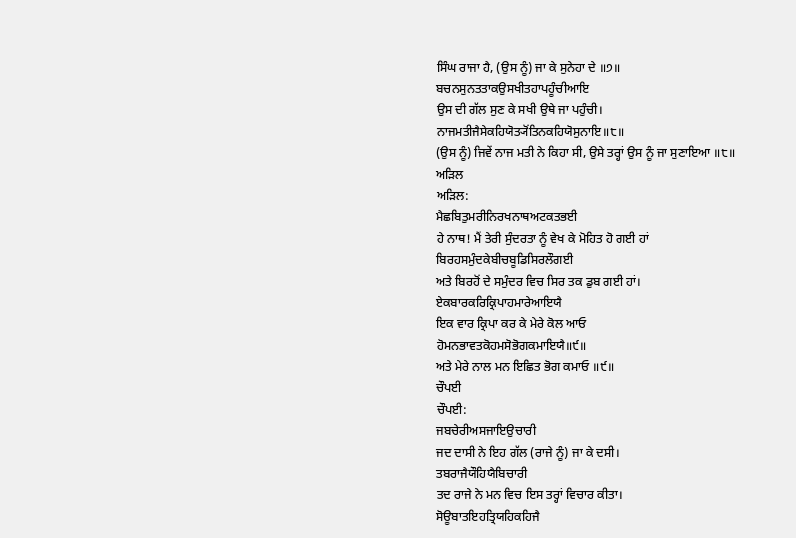ਸਿੰਘ ਰਾਜਾ ਹੈ, (ਉਸ ਨੂੰ) ਜਾ ਕੇ ਸੁਨੇਹਾ ਦੇ ॥੭॥
ਬਚਨਸੁਨਤਤਾਕਉਸਖੀਤਹਾਪਹੂੰਚੀਆਇ
ਉਸ ਦੀ ਗੱਲ ਸੁਣ ਕੇ ਸਖੀ ਉਥੇ ਜਾ ਪਹੁੰਚੀ।
ਨਾਜਮਤੀਜੈਸੇਕਹਿਯੋਤ੍ਯੋਂਤਿਨਕਹਿਯੋਸੁਨਾਇ॥੮॥
(ਉਸ ਨੂੰ) ਜਿਵੇਂ ਨਾਜ ਮਤੀ ਨੇ ਕਿਹਾ ਸੀ, ਉਸੇ ਤਰ੍ਹਾਂ ਉਸ ਨੂੰ ਜਾ ਸੁਣਾਇਆ ॥੮॥
ਅੜਿਲ
ਅੜਿਲ:
ਮੈਛਬਿਤੁਮਰੀਨਿਰਖਨਾਥਅਟਕਤਭਈ
ਹੇ ਨਾਥ! ਮੈਂ ਤੇਰੀ ਸੁੰਦਰਤਾ ਨੂੰ ਵੇਖ ਕੇ ਮੋਹਿਤ ਹੋ ਗਈ ਹਾਂ
ਬਿਰਹਸਮੁੰਦਕੇਬੀਚਬੂਡਿਸਿਰਲੌਗਈ
ਅਤੇ ਬਿਰਹੋਂ ਦੇ ਸਮੁੰਦਰ ਵਿਚ ਸਿਰ ਤਕ ਡੁਬ ਗਈ ਹਾਂ।
ਏਕਬਾਰਕਰਿਕ੍ਰਿਪਾਹਮਾਰੇਆਇਯੈ
ਇਕ ਵਾਰ ਕ੍ਰਿਪਾ ਕਰ ਕੇ ਮੇਰੇ ਕੋਲ ਆਓ
ਹੋਮਨਭਾਵਤਕੋਹਮਸੋਭੋਗਕਮਾਇਯੈ॥੯॥
ਅਤੇ ਮੇਰੇ ਨਾਲ ਮਨ ਇਛਿਤ ਭੋਗ ਕਮਾਓ ॥੯॥
ਚੌਪਈ
ਚੌਪਈ:
ਜਬਚੇਰੀਅਸਜਾਇਉਚਾਰੀ
ਜਦ ਦਾਸੀ ਨੇ ਇਹ ਗੱਲ (ਰਾਜੇ ਨੂੰ) ਜਾ ਕੇ ਦਸੀ।
ਤਬਰਾਜੈਯੌਹਿਯੈਬਿਚਾਰੀ
ਤਦ ਰਾਜੇ ਨੇ ਮਨ ਵਿਚ ਇਸ ਤਰ੍ਹਾਂ ਵਿਚਾਰ ਕੀਤਾ।
ਸੋਊਬਾਤਇਹਤ੍ਰਿਯਹਿਕਹਿਜੈ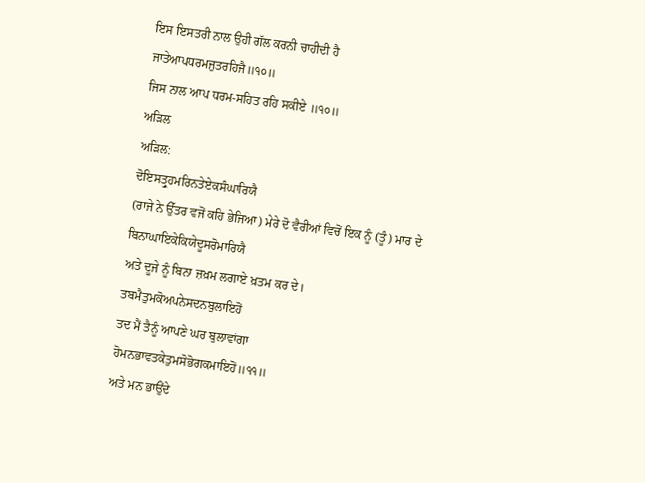ਇਸ ਇਸਤਰੀ ਨਾਲ ਉਹੀ ਗੱਲ ਕਰਨੀ ਚਾਹੀਦੀ ਹੈ
ਜਾਤੇਆਪਧਰਮਜੁਤਰਹਿਜੈ॥੧੦॥
ਜਿਸ ਨਾਲ ਆਪ ਧਰਮ-ਸਹਿਤ ਰਹਿ ਸਕੀਏ ॥੧੦॥
ਅੜਿਲ
ਅੜਿਲ:
ਦੋਇਸਤ੍ਰੁਹਮਰਿਨਤੇਏਕਸੰਘਾਰਿਯੈ
(ਰਾਜੇ ਨੇ ਉੱਤਰ ਵਜੋਂ ਕਹਿ ਭੇਜਿਆ) ਮੇਰੇ ਦੋ ਵੈਰੀਆਂ ਵਿਚੋਂ ਇਕ ਨੂੰ (ਤੂੰ) ਮਾਰ ਦੇ
ਬਿਨਾਘਾਇਕੇਕਿਯੇਦੂਸਰੋਮਾਰਿਯੈ
ਅਤੇ ਦੂਜੇ ਨੂੰ ਬਿਨਾ ਜ਼ਖ਼ਮ ਲਗਾਏ ਖ਼ਤਮ ਕਰ ਦੇ।
ਤਬਮੈਤੁਮਕੋਅਪਨੇਸਦਨਬੁਲਾਇਹੋਂ
ਤਦ ਮੈਂ ਤੈਨੂੰ ਆਪਣੇ ਘਰ ਬੁਲਾਵਾਂਗਾ
ਹੋਮਨਭਾਵਤਕੇਤੁਮਸੋਭੋਗਕਮਾਇਹੋਂ॥੧੧॥
ਅਤੇ ਮਨ ਭਾਉਂਦੇ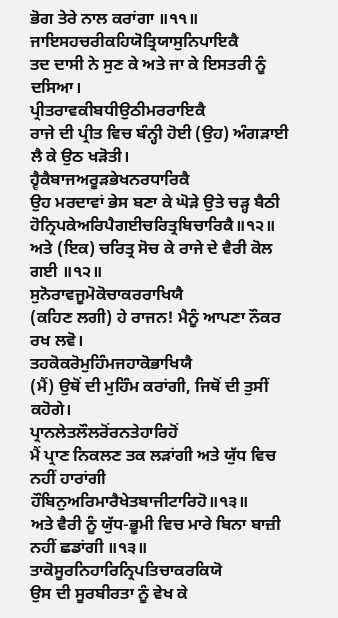ਭੋਗ ਤੇਰੇ ਨਾਲ ਕਰਾਂਗਾ ॥੧੧॥
ਜਾਇਸਹਚਰੀਕਹਿਯੋਤ੍ਰਿਯਾਸੁਨਿਪਾਇਕੈ
ਤਦ ਦਾਸੀ ਨੇ ਸੁਣ ਕੇ ਅਤੇ ਜਾ ਕੇ ਇਸਤਰੀ ਨੂੰ ਦਸਿਆ।
ਪ੍ਰੀਤਰਾਵਕੀਬਧੀਉਠੀਮਰਰਾਇਕੈ
ਰਾਜੇ ਦੀ ਪ੍ਰੀਤ ਵਿਚ ਬੰਨ੍ਹੀ ਹੋਈ (ਉਹ) ਅੰਗੜਾਈ ਲੈ ਕੇ ਉਠ ਖੜੋਤੀ।
ਹ੍ਵੈਕੈਬਾਜਅਰੂੜਭੇਖਨਰਧਾਰਿਕੈ
ਉਹ ਮਰਦਾਵਾਂ ਭੇਸ ਬਣਾ ਕੇ ਘੋੜੇ ਉਤੇ ਚੜ੍ਹ ਬੈਠੀ
ਹੋਨ੍ਰਿਪਕੇਅਰਿਪੈਗਈਚਰਿਤ੍ਰਬਿਚਾਰਿਕੈ॥੧੨॥
ਅਤੇ (ਇਕ) ਚਰਿਤ੍ਰ ਸੋਚ ਕੇ ਰਾਜੇ ਦੇ ਵੈਰੀ ਕੋਲ ਗਈ ॥੧੨॥
ਸੁਨੋਰਾਵਜੂਮੋਕੋਚਾਕਰਰਾਖਿਯੈ
(ਕਹਿਣ ਲਗੀ) ਹੇ ਰਾਜਨ! ਮੈਨੂੰ ਆਪਣਾ ਨੌਕਰ ਰਖ ਲਵੋ।
ਤਹਕੋਕਰੋਮੁਹਿੰਮਜਹਾਕੋਭਾਖਿਯੈ
(ਮੈਂ) ਉਥੋਂ ਦੀ ਮੁਹਿੰਮ ਕਰਾਂਗੀ, ਜਿਥੋਂ ਦੀ ਤੁਸੀਂ ਕਹੋਗੇ।
ਪ੍ਰਾਨਲੇਤਲੌਲਰੋਂਰਨਤੇਹਾਰਿਹੋਂ
ਮੈਂ ਪ੍ਰਾਣ ਨਿਕਲਣ ਤਕ ਲੜਾਂਗੀ ਅਤੇ ਯੁੱਧ ਵਿਚ ਨਹੀਂ ਹਾਰਾਂਗੀ
ਹੌਬਿਨੁਅਰਿਮਾਰੈਖੇਤਬਾਜੀਟਾਰਿਹੋ॥੧੩॥
ਅਤੇ ਵੈਰੀ ਨੂੰ ਯੁੱਧ-ਭੂਮੀ ਵਿਚ ਮਾਰੇ ਬਿਨਾ ਬਾਜ਼ੀ ਨਹੀਂ ਛਡਾਂਗੀ ॥੧੩॥
ਤਾਕੋਸੂਰਨਿਹਾਰਿਨ੍ਰਿਪਤਿਚਾਕਰਕਿਯੋ
ਉਸ ਦੀ ਸੂਰਬੀਰਤਾ ਨੂੰ ਵੇਖ ਕੇ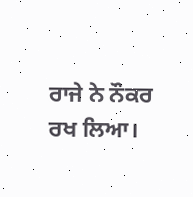ਰਾਜੇ ਨੇ ਨੌਕਰ ਰਖ ਲਿਆ।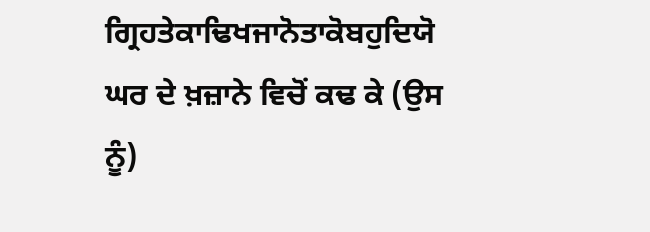ਗ੍ਰਿਹਤੇਕਾਢਿਖਜਾਨੋਤਾਕੋਬਹੁਦਿਯੋ
ਘਰ ਦੇ ਖ਼ਜ਼ਾਨੇ ਵਿਚੋਂ ਕਢ ਕੇ (ਉਸ ਨੂੰ)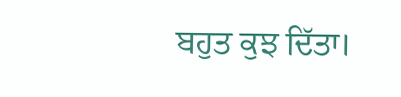ਬਹੁਤ ਕੁਝ ਦਿੱਤਾ।